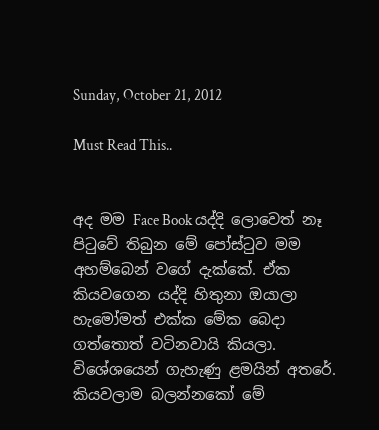Sunday, October 21, 2012

Must Read This..


අද මම Face Book යද්දි ලොවෙත් නෑ පිටුවේ තිබුන මේ පෝස්ටුව මම අහම්බෙන් වගේ දැක්කේ. ඒක කියවගෙන යද්දි හිතුනා ඔයාලා හැමෝමත් එක්ක මේක බෙදා ගත්තොත් වටිනවායි කියලා. විශේශයෙන් ගැහැණු ළමයින් අතරේ. කියවලාම බලන්නකෝ මේ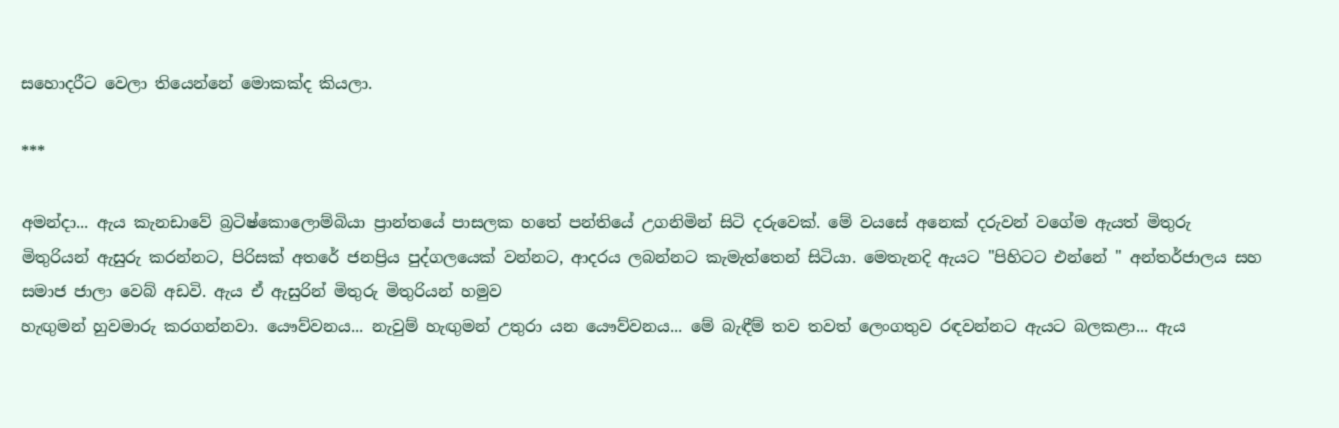සහොදරීට වෙලා තියෙන්නේ මොකක්ද කියලා.

***

අමන්දා... ඇය කැනඩාවේ බ්‍රටිෂ්කොලොම්බියා ප්‍රාන්තයේ පාසලක හතේ පන්තියේ උගනිමින් සිටි දරුවෙක්. මේ වයසේ අනෙක් දරුවන් වගේම ඇයත් මිතුරු මිතුරියන් ඇසුරු කරන්නට, පිරිසක් අතරේ ජනප්‍රිය පුද්ගලයෙක් වන්නට, ආදරය ලබන්නට කැමැත්තෙන් සිටියා. මෙතැනදි ඇයට "පිහිටට එන්නේ " අන්තර්ජාලය සහ සමාජ ජාලා වෙබ් අඩවි. ඇය ඒ ඇසුරින් මිතුරු මිතුරියන් හමුව
හැඟුමන් හුවමාරු කරගන්නවා. යෞව්වනය... නැවුම් හැඟුමන් උතුරා යන යෞව්වනය... මේ බැඳීම් තව තවත් ලෙංගතුව රඳවන්නට ඇයට බලකළා... ඇය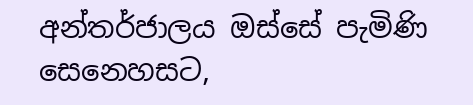අන්තර්ජාලය ඔස්සේ පැමිණි සෙනෙහසට,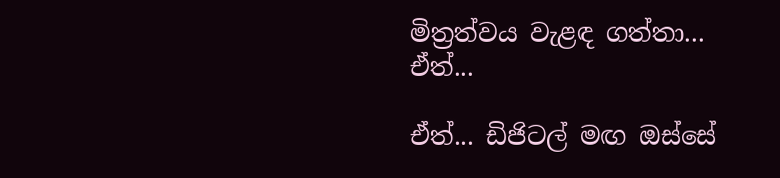මිත්‍රත්වය වැළඳ ගත්තා... ඒත්...

ඒත්... ඩිජිටල් මඟ ඔස්සේ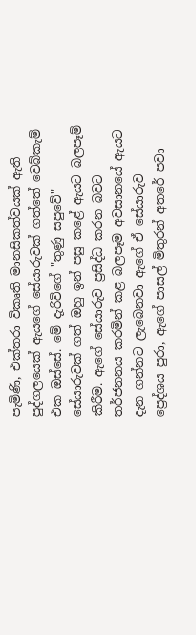පැමිණි, එක්තරා විකෘති මානසිකත්වයක් ඇති පුද්ගලයෙක් ඇයගේ සේයාරුවක් ගත්තේ වෙබ්කැම් එක ඔස්සේ. මේ දැරිවිගේ "තුණු සපුවේ" සේයාරුවක් ගත් ඔහු ඉන් පසු කළේ ඇයට බලපෑම් කිරීම. ඇගේ සේයාරුව ප්‍රසිද්ධ කරන බවට තර්ජනනය කරමින් කළ බලපෑම අවසානයේ ඇයට දැන ගන්නට ලැබෙනවා ඇගේ ඒ සේයාරුව ප්‍රෙද්ශය පුරා, ඇගේ පාසල් මිතුරන් අතරේ පවා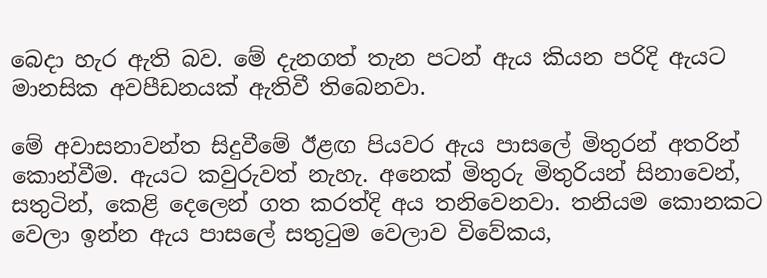බෙදා හැර ඇති බව. මේ දැනගත් තැන පටන් ඇය කියන පරිදි ඇයට මානසික අවපීඩනයක් ඇතිවී තිබෙනවා.

මේ අවාසනාවන්ත සිදුවීමේ ඊළඟ පියවර ඇය පාසලේ මිතුරන් අතරින් කොන්වීම. ඇයට කවුරුවත් නැහැ. අනෙක් මිතුරු මිතුරියන් සිනාවෙන්, සතුටින්, කෙළි දෙලෙන් ගත කරත්දි අය තනිවෙනවා. තනියම කොනකට වෙලා ඉන්න ඇය පාසලේ සතුටුම වෙලාව විවේකය,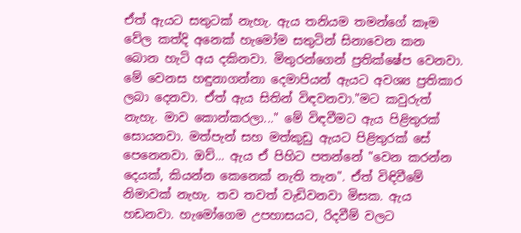ඒත් ඇයට සතුටක් නැහැ. ඇය තනියම තමන්ගේ කෑම වේල කත්දි අනෙක් හැමෝම සතුටින් සිනාවෙන කන බොන හැටි අය දකිනවා. මිතුරන්ගෙන් ප්‍රතික්ෂේප වෙනවා. මේ වෙනස හඳුනාගන්නා දෙමාපියන් ඇයට අවශ්‍ය ප්‍රතිකාර ලබා දෙනවා. ඒත් ඇය සිතින් විඳවනවා."මට කවුරුත් නැහැ. මාව කොන්කරලා..." මේ විඳවීමට ඇය පිළිතුරක් සොයනවා. මත්පැන් සහ මත්කුඩු ඇයට පිළිතුරක් සේ පෙනෙනවා. ඔව්... ඇය ඒ පිහිට පතන්නේ "වෙන කරන්න දෙයක්, කියන්න කෙනෙක් නැති තැන". ඒත් විඳිවීමේ නිමාවක් නැහැ. තව තවත් වැඩිවනවා මිසක. ඇය හඩනවා. හැමෝගෙම උපහාසයට, රිදවීම් වලට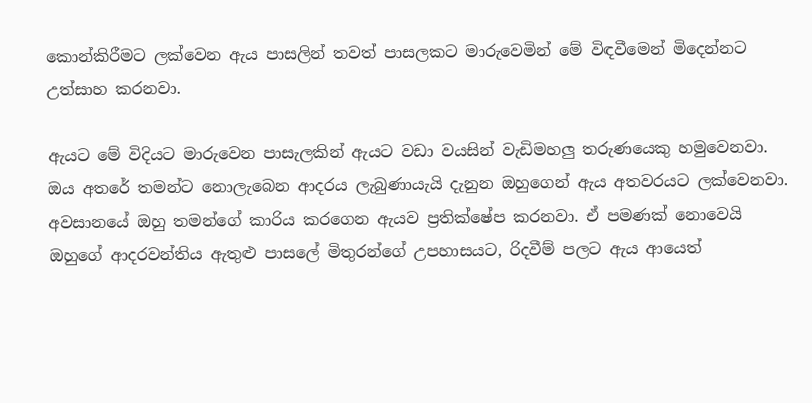කොන්කිරීමට ලක්වෙන ඇය පාසලින් තවත් පාසලකට මාරුවෙමින් මේ විඳවීමෙන් මිදෙන්නට උත්සාහ කරනවා.

ඇයට මේ විදියට මාරුවෙන පාසැලකින් ඇයට වඩා වයසින් වැඩිමහලු තරුණයෙකු හමුවෙනවා. ඔය අතරේ තමන්ට නොලැබෙන ආදරය ලැබුණායැයි දැනුන ඔහුගෙන් ඇය අතවරයට ලක්වෙනවා. අවසානයේ ඔහු තමන්ගේ කාරිය කරගෙන ඇයව ප්‍රතික්ෂේප කරනවා. ඒ පමණක් නොවෙයි ඔහුගේ ආදරවන්තිය ඇතුළු පාසලේ මිතුරන්ගේ උපහාසයට, රිදවීම් පලට ඇය ආයෙත්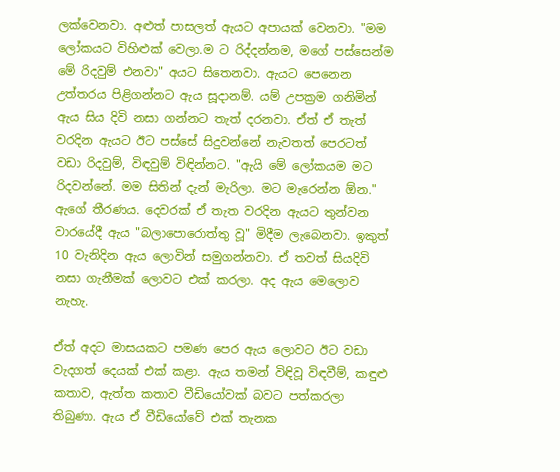ලක්වෙනවා. අළුත් පාසලත් ඇයට අපායක් වෙනවා. "මම ලෝකයට විහිළුක් වෙලා.ම ට රිද්දන්නම, මගේ පස්සෙන්ම මේ රිදවුම් එනවා" අයට සිතෙනවා. ඇයට පෙනෙන උත්තරය පිළිගන්නට ඇය සූදානම්. යම් උපක්‍රම ගනිමින් ඇය සිය දිවි නසා ගන්නට තැත් දරනවා. ඒත් ඒ තැත් වරදින ඇයට ඊට පස්සේ සිදුවන්නේ නැවතත් පෙරටත් වඩා රිදවුම්, විඳවුම් විඳින්නට. "ඇයි මේ ලෝකයම මට රිදවන්නේ. මම සිතින් දැන් මැරිලා. මට මැරෙන්න ඕන." ඇගේ තීරණය. දෙවරක් ඒ තැත වරදින ඇයට තුන්වන වාරයේදී ඇය "බලාපොරොත්තු වූ" මිදීම ලැබෙනවා. ඉකුත් 10 වැනිදින ඇය ලොවින් සමුගන්නවා. ඒ තවත් සියදිවි නසා ගැනීමක් ලොවට එක් කරලා. අද ඇය මෙලොව නැහැ.

ඒත් අදට මාසයකට පමණ පෙර ඇය ලොවට ඊට වඩා වැදගත් දෙයක් එක් කළා. ඇය තමන් විඳිවූ විඳවීම්, කඳුළු කතාව, ඇත්ත කතාව වීඩියෝවක් බවට පත්කරලා තිබුණා. ඇය ඒ වීඩියෝවේ එක් තැනක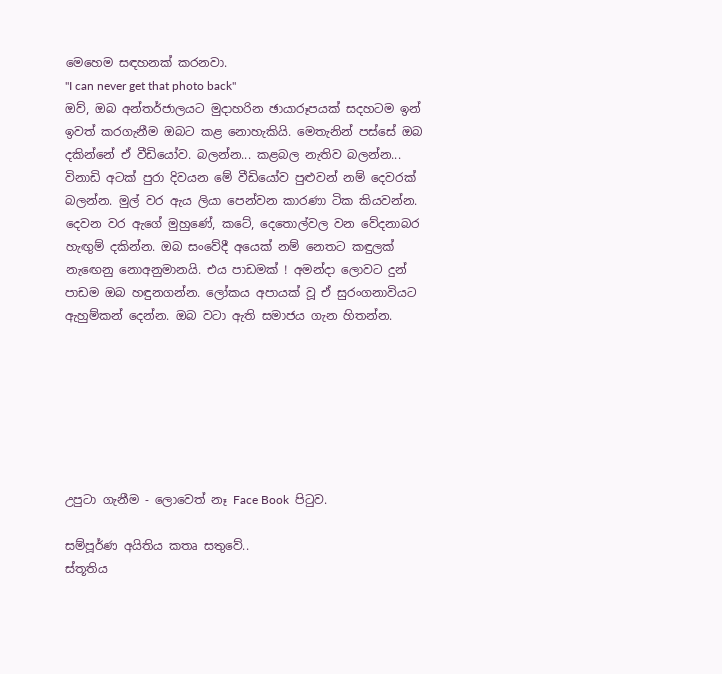මෙහෙම සඳහනක් කරනවා.
"I can never get that photo back"
ඔව්, ඔබ අන්තර්ජාලයට මුදාහරින ඡායාරූපයක් සදහටම ඉන් ඉවත් කරගැනීම ඔබට කළ නොහැකියි. මෙතැනින් පස්සේ ඔබ දකින්නේ ඒ වීඩියෝව. බලන්න... කළබල නැතිව බලන්න... විනාඩි අටක් පුරා දිවයන මේ වීඩියෝව පුළුවන් නම් දෙවරක් බලන්න. මුල් වර ඇය ලියා පෙන්වන කාරණා ටික කියවන්න. දෙවන වර ඇගේ මුහුණේ, කටේ, දෙතොල්වල වන වේදනාබර හැඟුම් දකින්න. ඔබ සංවේදී අයෙක් නම් නෙතට කඳුලක් නැඟෙනු නොඅනුමානයි. එය පාඩමක් ! අමන්දා ලොවට දුන් පාඩම ඔබ හඳුනගන්න. ලෝකය අපායක් වූ ඒ සුරංගනාවියට ඇහුම්කන් දෙන්න. ඔබ වටා ඇති සමාජය ගැන හිතන්න.







උපුටා ගැනීම - ලොවෙත් නෑ Face Book  පිටුව.

සම්පූර්ණ අයිතිය කතෘ සතුවේ..
ස්තූතිය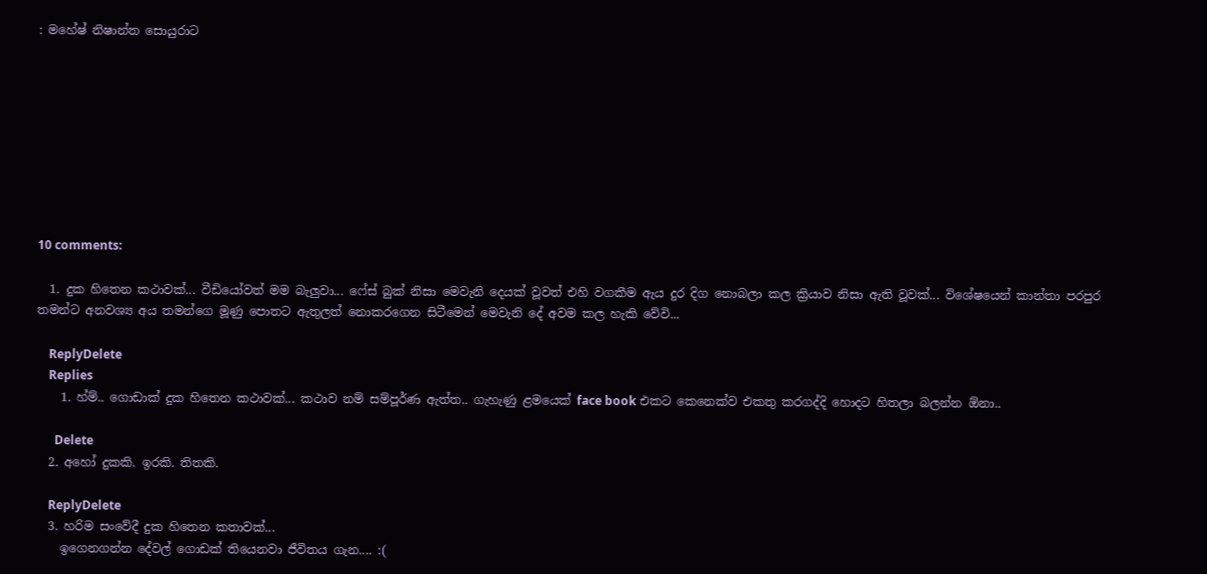: මහේෂ් නිෂාන්ත සොයුරාට









10 comments:

  1. දුක හිතෙන කථාවක්... වීඩියෝවත් මම බැලුවා... ෆේස් බුක් නිසා මෙවැනි දෙයක් වූවත් එහි වගකීම ඇය දුර දිග නොබලා කල ක්‍රියාව නිසා ඇති වූවක්... විශේෂයෙන් කාන්තා පරපුර තමන්ට අනවශ්‍ය අය තමන්ගෙ මූණු පොතට ඇතුලත් නොකරගෙන සිටීමෙන් මෙවැනි දේ අවම කල හැකි වේවි...

    ReplyDelete
    Replies
    1. හ්ම්.. ගොඩාක් දුක හිතෙන කථාවක්... කථාව නම් සම්පූර්ණ ඇත්ත.. ගැහැණු ළමයෙක් face book එකට කෙනෙක්ව එකතු කරගද්දි හොදට හිතලා බලන්න ඕනා..

      Delete
  2. අහෝ දුකකි. ඉරකි. තිතකි.

    ReplyDelete
  3. හරිම සංවේදී දුක හිතෙන කතාවක්...
    ඉගෙනගන්න දේවල් ගොඩක් තියෙනවා ජීවිතය ගැන.... :(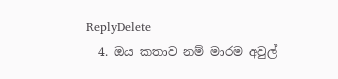ReplyDelete
  4. ඔය කතාව නම් මාරම අවුල්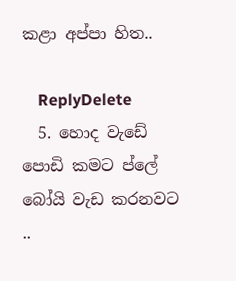කළා අප්පා හිත..

    ReplyDelete
  5. හොද වැඩේ පොඩි කමට ප්ලේ බෝයි වැඩ කරනවට ..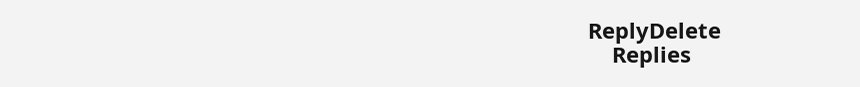ReplyDelete
    Replies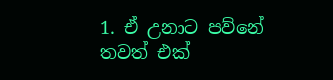1. ඒ උනාට පව්නේ තවත් එක්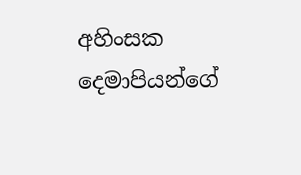අහිංසක දෙමාපියන්ගේ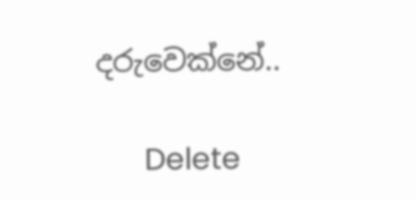දරුවෙක්නේ..

      Delete